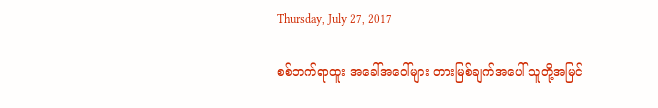Thursday, July 27, 2017

စစ်ဘက်ရာထူး အခေါ်အဝေါ်များ တားမြစ်ချက်အပေါ် သူတို့အမြင်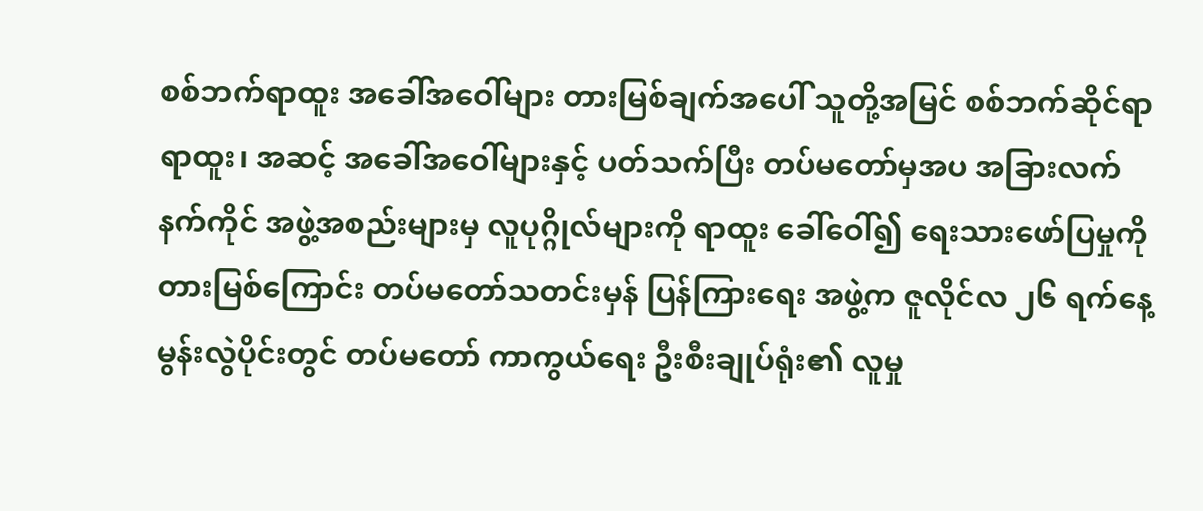စစ်ဘက်ရာထူး အခေါ်အဝေါ်များ တားမြစ်ချက်အပေါ် သူတို့အမြင် စစ်ဘက်ဆိုင်ရာ ရာထူး၊ အဆင့် အခေါ်အဝေါ်များနှင့် ပတ်သက်ပြီး တပ်မတော်မှအပ အခြားလက်နက်ကိုင် အဖွဲ့အစည်းများမှ လူပုဂ္ဂိုလ်များကို ရာထူး ခေါ်ဝေါ်၍ ရေးသားဖော်ပြမှုကို တားမြစ်ကြောင်း တပ်မတော်သတင်းမှန် ပြန်ကြားရေး အဖွဲ့က ဇူလိုင်လ ၂၆ ရက်နေ့ မွန်းလွဲပိုင်းတွင် တပ်မတော် ကာကွယ်ရေး ဦးစီးချုပ်ရုံး၏ လူမှု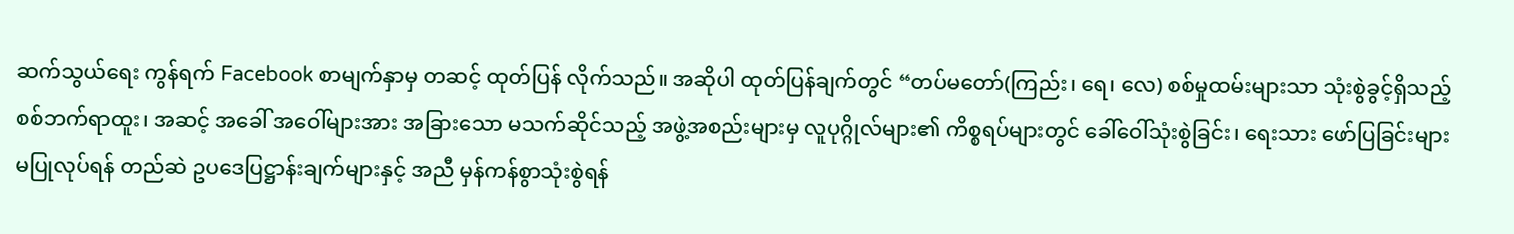ဆက်သွယ်ရေး ကွန်ရက် Facebook စာမျက်နှာမှ တဆင့် ထုတ်ပြန် လိုက်သည်။ အဆိုပါ ထုတ်ပြန်ချက်တွင် “တပ်မတော်(ကြည်း၊ ရေ၊ လေ) စစ်မှုထမ်းများသာ သုံးစွဲခွင့်ရှိသည့် စစ်ဘက်ရာထူး၊ အဆင့် အခေါ် အဝေါ်များအား အခြားသော မသက်ဆိုင်သည့် အဖွဲ့အစည်းများမှ လူပုဂ္ဂိုလ်များ၏ ကိစ္စရပ်များတွင် ခေါ်ဝေါ်သုံးစွဲခြင်း၊ ရေးသား ဖော်ပြခြင်းများ မပြုလုပ်ရန် တည်ဆဲ ဥပဒေပြဋ္ဌာန်းချက်များနှင့် အညီ မှန်ကန်စွာသုံးစွဲရန်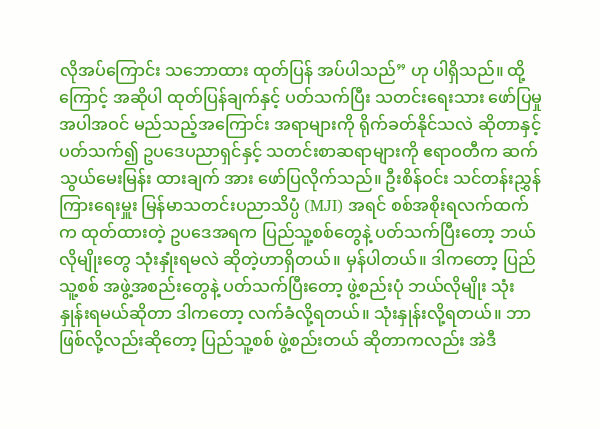လိုအပ်ကြောင်း သဘောထား ထုတ်ပြန် အပ်ပါသည်” ဟု ပါရှိသည်။ ထို့ကြောင့် အဆိုပါ ထုတ်ပြန်ချက်နှင့် ပတ်သက်ပြီး သတင်းရေးသား ဖော်ပြမှု အပါအဝင် မည်သည့်အကြောင်း အရာများကို ရိုက်ခတ်နိုင်သလဲ ဆိုတာနှင့် ပတ်သက်၍ ဥပဒေပညာရှင်နှင့် သတင်းစာဆရာများကို ဧရာဝတီက ဆက်သွယ်မေးမြန်း ထားချက် အား ဖော်ပြလိုက်သည်။ ဦးစိန်ဝင်း သင်တန်းညွှန်ကြားရေးမှူး မြန်မာသတင်းပညာသိပ္ပံ (MJI) အရင် စစ်အစိုးရလက်ထက်က ထုတ်ထားတဲ့ ဥပဒေအရက ပြည်သူ့စစ်တွေနဲ့ ပတ်သက်ပြီးတော့ ဘယ်လိုမျိုးတွေ သုံးနှုံးရမလဲ ဆိုတဲ့ဟာရှိတယ်။ မှန်ပါတယ်။ ဒါကတော့ ပြည်သူ့စစ် အဖွဲ့အစည်းတွေနဲ့ ပတ်သက်ပြီးတော့ ဖွဲ့စည်းပုံ ဘယ်လိုမျိုး သုံးနှုန်းရမယ်ဆိုတာ ဒါကတော့ လက်ခံလို့ရတယ်။ သုံးနှုန်းလို့ရတယ်။ ဘာဖြစ်လို့လည်းဆိုတော့ ပြည်သူ့စစ် ဖွဲ့စည်းတယ် ဆိုတာကလည်း အဲဒီ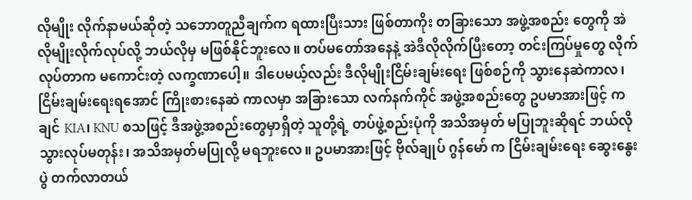လိုမျိုး လိုက်နာမယ်ဆိုတဲ့ သဘောတူညီချက်က ရထားပြီးသား ဖြစ်တာကိုး တခြားသော အဖွဲ့အစည်း တွေကို အဲလိုမျိုးလိုက်လုပ်လို့ ဘယ်လိုမှ မဖြစ်နိုင်ဘူးလေ။ တပ်မတော်အနေနဲ့ အဲဒီလိုလိုက်ပြီးတော့ တင်းကြပ်မှုတွေ လိုက်လုပ်တာက မကောင်းတဲ့ လက္ခဏာပေါ့။ ဒါပေမယ့်လည်း ဒီလိုမျိုးငြိမ်းချမ်းရေး ဖြစ်စဉ်ကို သွားနေဆဲကာလ၊ ငြိမ်းချမ်းရေးရအောင် ကြိုးစားနေဆဲ ကာလမှာ အခြားသော လက်နက်ကိုင် အဖွဲ့အစည်းတွေ ဥပမာအားဖြင့် ကချင် KIA၊ KNU စသဖြင့် ဒီအဖွဲ့အစည်းတွေမှာရှိတဲ့ သူတို့ရဲ့ တပ်ဖွဲ့စည်းပုံကို အသိအမှတ် မပြုဘူးဆိုရင် ဘယ်လိုသွားလုပ်မတုန်း၊ အသိအမှတ်မပြုလို့ မရဘူးလေ။ ဥပမာအားဖြင့် ဗိုလ်ချုပ် ဂွန်မော် က ငြိမ်းချမ်းရေး ဆွေးနွေးပွဲ တက်လာတယ်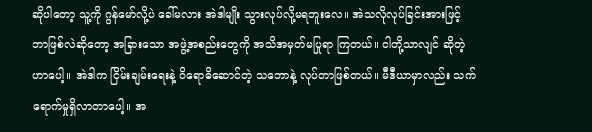ဆိုပါတော့ သူ့ကို ဂွန်မော်လို့ပဲ ခေါ်မလား အဲဒါမျိုး သွားလုပ်လို့မရဘူးလေ။ အဲသလိုလုပ်ခြင်းအားဖြင့် ဘာဖြစ်လဲဆိုတော့ အခြားသော အဖွဲ့အစည်းတွေကို အသိအမှတ်မပြုရာ ကြတယ်။ ငါတို့သာလျင် ဆိုတဲ့ဟာပေါ့။ အဲဒါက ငြိမ်းချမ်းရေးနဲ့ ဝိရောဓိဆောင်တဲ့ သဘောနဲ့ လုပ်တာဖြစ်တယ်။ မီဒီယာမှာလည်း သက်ရောက်မှုရှိလာတာပေါ့။ အ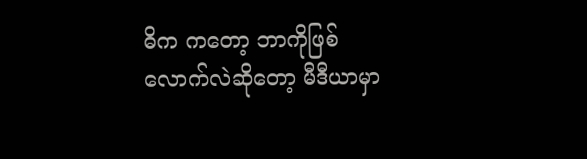ဓိက ကတော့ ဘာကိုဖြစ်လောက်လဲဆိုတော့ မီဒီယာမှာ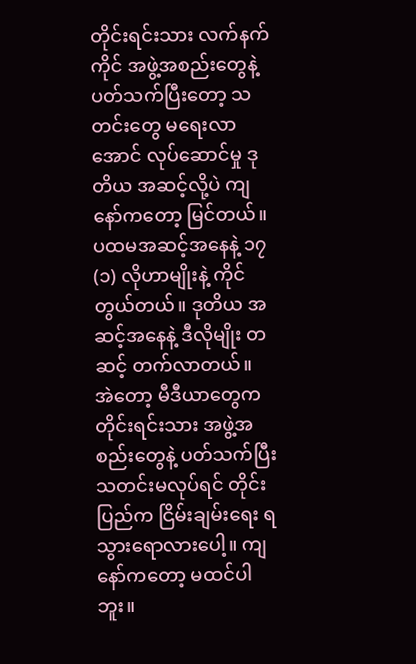တိုင်းရင်းသား လက်နက်ကိုင် အဖွဲ့အစည်းတွေနဲ့ ပတ်သက်ပြီးတော့ သတင်းတွေ မရေးလာအောင် လုပ်ဆောင်မှု ဒုတိယ အဆင့်လို့ပဲ ကျနော်ကတော့ မြင်တယ်။ ပထမအဆင့်အနေနဲ့ ၁၇ (၁) လိုဟာမျိုးနဲ့ ကိုင်တွယ်တယ်။ ဒုတိယ အဆင့်အနေနဲ့ ဒီလိုမျိုး တဆင့် တက်လာတယ်။ အဲတော့ မီဒီယာတွေက တိုင်းရင်းသား အဖွဲ့အစည်းတွေနဲ့ ပတ်သက်ပြီး သတင်းမလုပ်ရင် တိုင်းပြည်က ငြိမ်းချမ်းရေး ရသွားရောလားပေါ့။ ကျနော်ကတော့ မထင်ပါဘူး။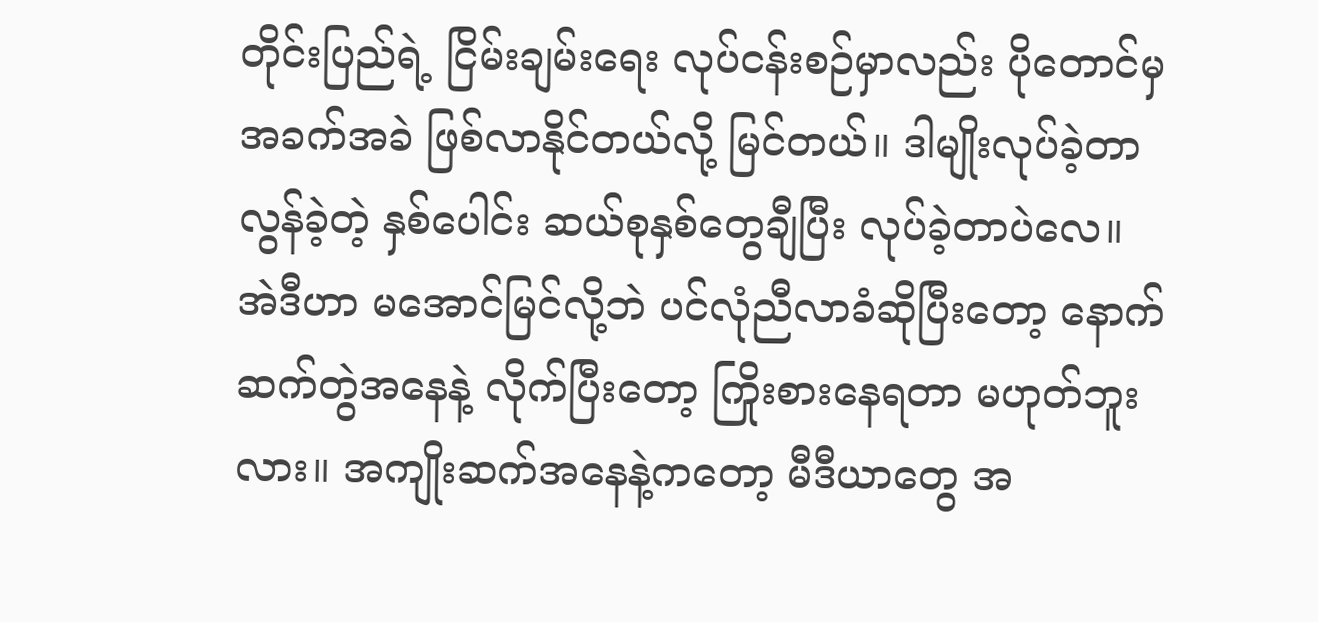တိုင်းပြည်ရဲ့ ငြိမ်းချမ်းရေး လုပ်ငန်းစဉ်မှာလည်း ပိုတောင်မှ အခက်အခဲ ဖြစ်လာနိုင်တယ်လို့ မြင်တယ်။ ဒါမျိုးလုပ်ခဲ့တာ လွန်ခဲ့တဲ့ နှစ်ပေါင်း ဆယ်စုနှစ်တွေချီပြီး လုပ်ခဲ့တာပဲလေ။ အဲဒီဟာ မအောင်မြင်လို့ဘဲ ပင်လုံညီလာခံဆိုပြီးတော့ နောက်ဆက်တွဲအနေနဲ့ လိုက်ပြီးတော့ ကြိုးစားနေရတာ မဟုတ်ဘူးလား။ အကျိုးဆက်အနေနဲ့ကတော့ မီဒီယာတွေ အ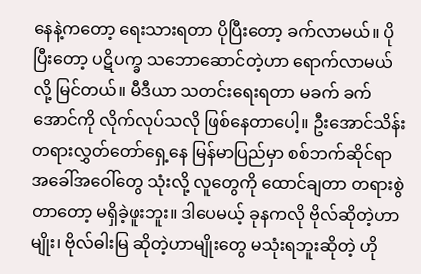နေနဲ့ကတော့ ရေးသားရတာ ပိုပြီးတော့ ခက်လာမယ်။ ပိုပြီးတော့ ပဋိပက္ခ သဘောဆောင်တဲ့ဟာ ရောက်လာမယ်လို့ မြင်တယ်။ မီဒီယာ သတင်းရေးရတာ မခက် ခက်အောင်ကို လိုက်လုပ်သလို ဖြစ်နေတာပေါ့။ ဦးအောင်သိန်း တရားလွှတ်တော်ရှေ့နေ မြန်မာပြည်မှာ စစ်ဘက်ဆိုင်ရာ အခေါ်အဝေါ်တွေ သုံးလို့ လူတွေကို ထောင်ချတာ တရားစွဲတာတော့ မရှိခဲ့ဖူးဘူး။ ဒါပေမယ့် ခုနကလို ဗိုလ်ဆိုတဲ့ဟာမျိုး၊ ဗိုလ်ဓါးမြ ဆိုတဲ့ဟာမျိုးတွေ မသုံးရဘူးဆိုတဲ့ ဟို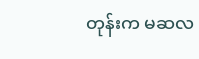တုန်းက မဆလ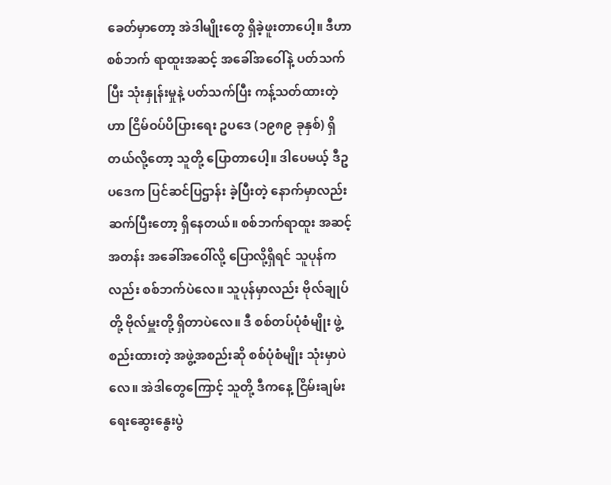ခေတ်မှာတော့ အဲဒါမျိုးတွေ ရှိခဲ့ဖူးတာပေါ့။ ဒီဟာ စစ်ဘက် ရာထူးအဆင့် အခေါ်အဝေါ်နဲ့ ပတ်သက်ပြီး သုံးနှုန်းမှုနဲ့ ပတ်သက်ပြီး ကန့်သတ်ထားတဲ့ဟာ ငြိမ်ဝပ်ပိပြားရေး ဥပဒေ (၁၉၈၉ ခုနှစ်) ရှိတယ်လို့တော့ သူတို့ ပြောတာပေါ့။ ဒါပေမယ့် ဒီဥပဒေက ပြင်ဆင်ပြဌာန်း ခဲ့ပြီးတဲ့ နောက်မှာလည်း ဆက်ပြီးတော့ ရှိနေတယ်။ စစ်ဘက်ရာထူး အဆင့်အတန်း အခေါ်အဝေါ်လို့ ပြောလို့ရှိရင် သူပုန်ကလည်း စစ်ဘက်ပဲလေ။ သူပုန်မှာလည်း ဗိုလ်ချုပ်တို့ ဗိုလ်မှူးတို့ ရှိတာပဲလေ။ ဒီ စစ်တပ်ပုံစံမျိုး ဖွဲ့စည်းထားတဲ့ အဖွဲ့အစည်းဆို စစ်ပုံစံမျိုး သုံးမှာပဲလေ။ အဲဒါတွေကြောင့် သူတို့ ဒီကနေ့ ငြိမ်းချမ်းရေးဆွေးနွေးပွဲ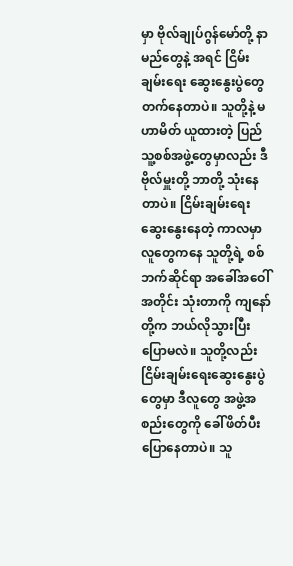မှာ ဗိုလ်ချုပ်ဂွန်မော်တို့ နာမည်တွေနဲ့ အရင် ငြိမ်းချမ်းရေး ဆွေးနွေးပွဲတွေ တက်နေတာပဲ။ သူတို့နဲ့ မဟာမိတ် ယူထားတဲ့ ပြည်သူ့စစ်အဖွဲ့တွေမှာလည်း ဒီ ဗိုလ်မှူးတို့ ဘာတို့ သုံးနေတာပဲ။ ငြိမ်းချမ်းရေးဆွေးနွေးနေတဲ့ ကာလမှာ လူတွေကနေ သူတို့ရဲ့ စစ်ဘက်ဆိုင်ရာ အခေါ်အဝေါ် အတိုင်း သုံးတာကို ကျနော်တို့က ဘယ်လိုသွားပြီး ပြောမလဲ။ သူတို့လည်း ငြိမ်းချမ်းရေးဆွေးနွေးပွဲတွေမှာ ဒီလူတွေ အဖွဲ့အစည်းတွေကို ခေါ်ဖိတ်ပီး ပြောနေတာပဲ။ သူ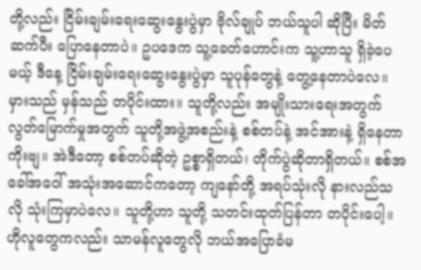တို့လည်း ငြိမ်းချမ်းရေးဆွေးနွေးပွဲမှာ ဗိုလ်ချုပ် ဘယ်သူပါ ဆိုပြီး မိတ်ဆက်ပီး ပြောနေတာပဲ။ ဥပဒေက သူ့ခေတ်ဟောင်းက သူ့ဟာသူ ရှိခဲ့ပေမယ့် ဒီနေ့ ငြိမ်းချမ်းရေးဆွေးနွေးပွဲမှာ သူပုန်တွေနဲ့ တွေ့နေတာပဲလေ။ မှားသည် မှန်သည် တပိုင်းထား။ သူတို့လည်း အမျိုးသားရေးအတွက် လွတ်မြောက်မှုအတွက် သူတို့အဖွဲ့အစည်းနဲ့ စစ်တပ်နဲ့ အင်အားနဲ့ ရှိနေတာကိုးဗျ။ အဲဒီတော့ စစ်တပ်ဆိုတဲ့ ဥစ္စာရှိတယ်၊ တိုက်ပွဲဆိုတာရှိတယ်။ စစ်အခေါ်အဝေါ် အသုံးအဆောင်ကတော့ ကျနော်တို့ အရပ်သုံးလို နားလည်သလို သုံးကြမှာပဲလေ။ သူတို့ဟာ သူတို့ သတင်းထုတ်ပြန်တာ တပိုင်းပေါ့။ ဟိုလူတွေကလည်း သာမန်လူတွေလို ဘယ်အပြောခံမ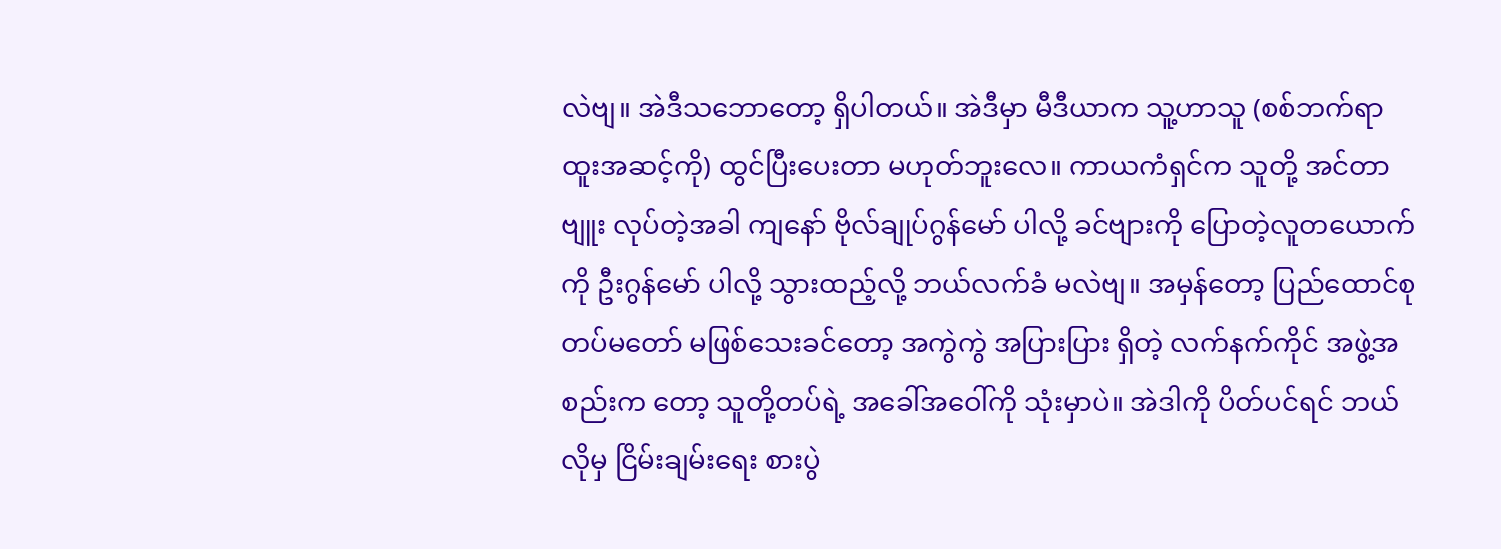လဲဗျ။ အဲဒီသဘောတော့ ရှိပါတယ်။ အဲဒီမှာ မီဒီယာက သူ့ဟာသူ (စစ်ဘက်ရာထူးအဆင့်ကို) ထွင်ပြီးပေးတာ မဟုတ်ဘူးလေ။ ကာယကံရှင်က သူတို့ အင်တာဗျူး လုပ်တဲ့အခါ ကျနော် ဗိုလ်ချုပ်ဂွန်မော် ပါလို့ ခင်ဗျားကို ပြောတဲ့လူတယောက်ကို ဦးဂွန်မော် ပါလို့ သွားထည့်လို့ ဘယ်လက်ခံ မလဲဗျ။ အမှန်တော့ ပြည်ထောင်စု တပ်မတော် မဖြစ်သေးခင်တော့ အကွဲကွဲ အပြားပြား ရှိတဲ့ လက်နက်ကိုင် အဖွဲ့အစည်းက တော့ သူတို့တပ်ရဲ့ အခေါ်အဝေါ်ကို သုံးမှာပဲ။ အဲဒါကို ပိတ်ပင်ရင် ဘယ်လိုမှ ငြိမ်းချမ်းရေး စားပွဲ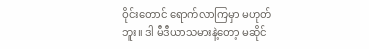ဝိုင်းတောင် ရောက်လာကြမှာ မဟုတ်ဘူး။ ဒါ မီဒီယာသမားနဲ့တော့ မဆိုင်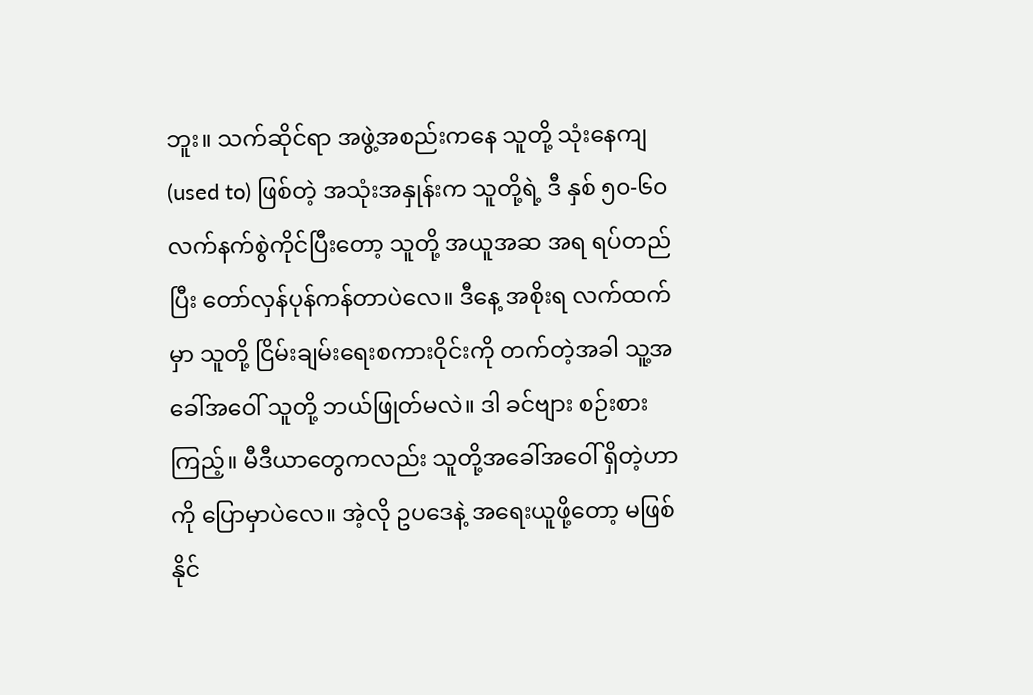ဘူး။ သက်ဆိုင်ရာ အဖွဲ့အစည်းကနေ သူတို့ သုံးနေကျ (used to) ဖြစ်တဲ့ အသုံးအနှုန်းက သူတို့ရဲ့ ဒီ နှစ် ၅၀-၆၀ လက်နက်စွဲကိုင်ပြီးတော့ သူတို့ အယူအဆ အရ ရပ်တည်ပြီး တော်လှန်ပုန်ကန်တာပဲလေ။ ဒီနေ့ အစိုးရ လက်ထက်မှာ သူတို့ ငြိမ်းချမ်းရေးစကားဝိုင်းကို တက်တဲ့အခါ သူ့အခေါ်အဝေါ် သူတို့ ဘယ်ဖြုတ်မလဲ။ ဒါ ခင်ဗျား စဉ်းစားကြည့်။ မီဒီယာတွေကလည်း သူတို့အခေါ်အဝေါ် ရှိတဲ့ဟာကို ပြောမှာပဲလေ။ အဲ့လို ဥပဒေနဲ့ အရေးယူဖို့တော့ မဖြစ်နိုင်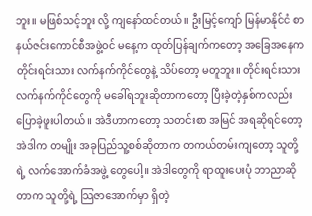ဘူး။ မဖြစ်သင့်ဘူး လို့ ကျနော်ထင်တယ်။ ဦးမြင့်ကျော် မြန်မာနိုင်ငံ စာနယ်ဇင်းကောင်စီအဖွဲ့ဝင် မနေ့က ထုတ်ပြန်ချက်ကတော့ အခြေအနေက တိုင်းရင်းသား လက်နက်ကိုင်တွေနဲ့ သိပ်တော့ မတူဘူး။ တိုင်းရင်းသား လက်နက်ကိုင်တွေကို မခေါ်ရဘူးဆိုတာကတော့ ပြီးခဲ့တဲ့နှစ်ကလည်း ပြောခဲ့ဖူးပါတယ်။ အဲဒီဟာကတော့ သတင်းစာ အမြင် အရဆိုရင်တော့ အဲဒါက တမျိုး အခုပြည်သူ့စစ်ဆိုတာက တကယ်တမ်းကျတော့ သူတို့ရဲ့ လက်အောက်ခံအဖွဲ့ တွေပေါ့။ အဲဒါတွေကို ရာထူးပေးပုံ ဘာညာဆိုတာက သူတို့ရဲ့ သြဇာအောက်မှာ ရှိတဲ့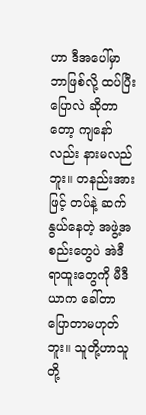ဟာ ဒီအပေါ်မှာ ဘာဖြစ်လို့ ထပ်ပြီး ပြောလဲ ဆိုတာတော့ ကျနော်လည်း နားမလည်ဘူး။ တနည်းအားဖြင့် တပ်နဲ့ ဆက်နွယ်နေတဲ့ အဖွဲ့အစည်းတွေပဲ အဲဒီရာထူးတွေကို မီဒီယာက ခေါ်တာ ပြောတာမဟုတ်ဘူး။ သူတို့ဟာသူတို့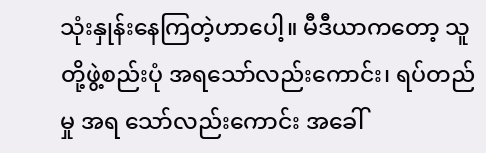သုံးနှုန်းနေကြတဲ့ဟာပေါ့။ မီဒီယာကတော့ သူတို့ဖွဲ့စည်းပုံ အရသော်လည်းကောင်း၊ ရပ်တည်မှု အရ သော်လည်းကောင်း အခေါ်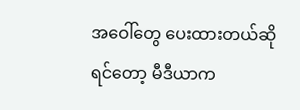အဝေါ်တွေ ပေးထားတယ်ဆိုရင်တော့ မီဒီယာက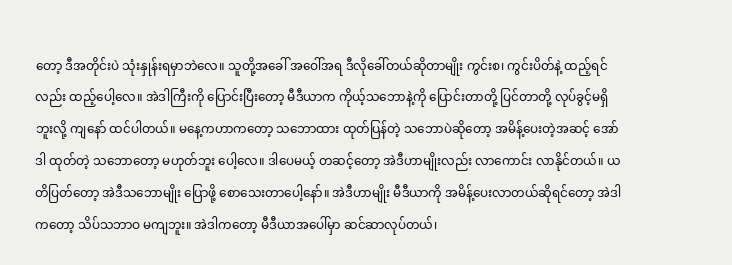တော့ ဒီအတိုင်းပဲ သုံးနှုန်းရမှာဘဲလေ။ သူတို့အခေါ် အဝေါ်အရ ဒီလိုခေါ်တယ်ဆိုတာမျိုး ကွင်းစ၊ ကွင်းပိတ်နဲ့ ထည့်ရင်လည်း ထည့်ပေါ့လေ။ အဲဒါကြီးကို ပြောင်းပြီးတော့ မီဒီယာက ကိုယ့်သဘောနဲ့ကို ပြောင်းတာတို့ ပြင်တာတို့ လုပ်ခွင့်မရှိဘူးလို့ ကျနော် ထင်ပါတယ်။ မနေ့ကဟာကတော့ သဘောထား ထုတ်ပြန်တဲ့ သဘောပဲဆိုတော့ အမိန့်ပေးတဲ့အဆင့် အော်ဒါ ထုတ်တဲ့ သဘောတော့ မဟုတ်ဘူး ပေါ့လေ။ ဒါပေမယ့် တဆင့်တော့ အဲဒီဟာမျိုးလည်း လာကောင်း လာနိုင်တယ်။ ယတိပြတ်တော့ အဲဒီသဘောမျိုး ပြောဖို့ စောသေးတာပေါ့နော်။ အဲဒီဟာမျိုး မီဒီယာကို အမိန့်ပေးလာတယ်ဆိုရင်တော့ အဲဒါကတော့ သိပ်သဘာဝ မကျဘူး။ အဲဒါကတော့ မီဒီယာအပေါ်မှာ ဆင်ဆာလုပ်တယ်၊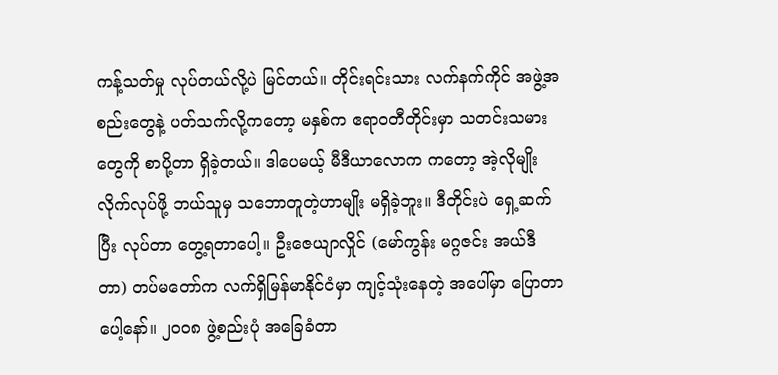ကန့်သတ်မှု လုပ်တယ်လို့ပဲ မြင်တယ်။ တိုင်းရင်းသား လက်နက်ကိုင် အဖွဲ့အစည်းတွေနဲ့ ပတ်သက်လို့ကတော့ မနှစ်က ဧရာဝတီတိုင်းမှာ သတင်းသမားတွေကို စာပို့တာ ရှိခဲ့တယ်။ ဒါပေမယ့် မီဒီယာလောက ကတော့ အဲ့လိုမျိုး လိုက်လုပ်ဖို့ ဘယ်သူမှ သဘောတူတဲ့ဟာမျိုး မရှိခဲ့ဘူး။ ဒီတိုင်းပဲ ရှေ့ဆက်ပြီး လုပ်တာ တွေ့ရတာပေါ့။ ဦးဇေယျာလှိုင် (မော်ကွန်း မဂ္ဂဇင်း အယ်ဒီတာ) တပ်မတော်က လက်ရှိမြန်မာနိုင်ငံမှာ ကျင့်သုံးနေတဲ့ အပေါ်မှာ ပြောတာပေါ့နော်။ ၂၀၀၈ ဖွဲ့စည်းပုံ အခြေခံတာ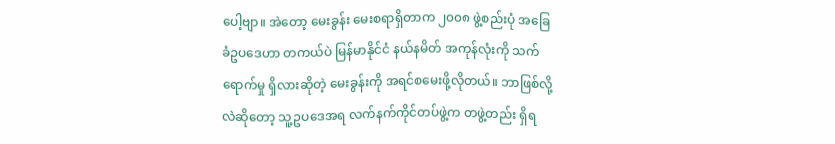ပေါ့ဗျာ။ အဲတော့ မေးခွန်း မေးစရာရှိတာက ၂၀၀၈ ဖွဲ့စည်းပုံ အခြေခံဥပဒေဟာ တကယ်ပဲ မြန်မာနိုင်ငံ နယ်နမိတ် အကုန်လုံးကို သက်ရောက်မှု ရှိလားဆိုတဲ့ မေးခွန်းကို အရင်စမေးဖို့လိုတယ်။ ဘာဖြစ်လို့လဲဆိုတော့ သူ့ဥပဒေအရ လက်နက်ကိုင်တပ်ဖွဲ့က တဖွဲ့တည်း ရှိရ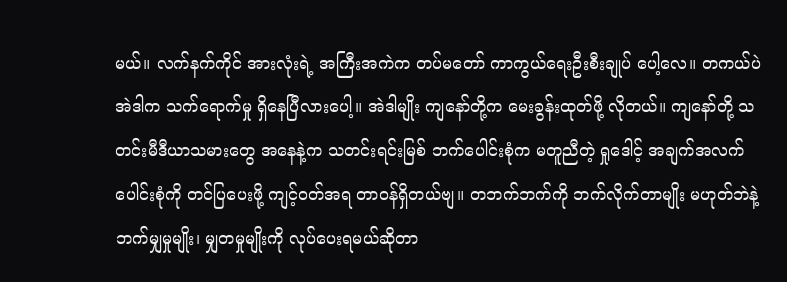မယ်။ လက်နက်ကိုင် အားလုံးရဲ့ အကြီးအကဲက တပ်မတော် ကာကွယ်ရေးဦးစီးချုပ် ပေါ့လေ။ တကယ်ပဲ အဲဒါက သက်ရောက်မှု ရှိနေပြီလားပေါ့။ အဲဒါမျိုး ကျနော်တို့က မေးခွန်းထုတ်ဖို့ လိုတယ်။ ကျနော်တို့ သတင်းမီဒီယာသမားတွေ အနေနဲ့က သတင်းရင်းမြစ် ဘက်ပေါင်းစုံက မတူညီတဲ့ ရှုဒေါင့် အချက်အလက် ပေါင်းစုံကို တင်ပြပေးဖို့ ကျင့်ဝတ်အရ တာဝန်ရှိတယ်ဗျ။ တဘက်ဘက်ကို ဘက်လိုက်တာမျိုး မဟုတ်ဘဲနဲ့ ဘက်မျှမှုမျိုး၊ မျှတမှုမျိုးကို လုပ်ပေးရမယ်ဆိုတာ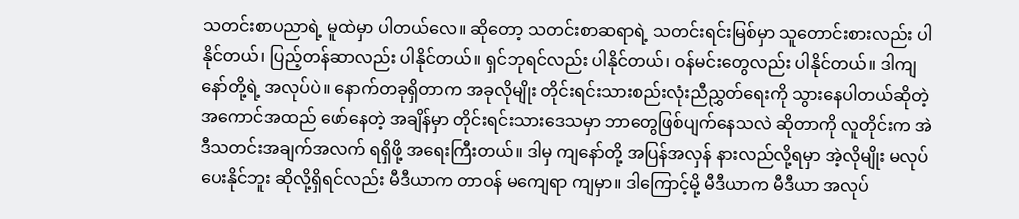သတင်းစာပညာရဲ့ မူထဲမှာ ပါတယ်လေ။ ဆိုတော့ သတင်းစာဆရာရဲ့ သတင်းရင်းမြစ်မှာ သူတောင်းစားလည်း ပါနိုင်တယ်၊ ပြည့်တန်ဆာလည်း ပါနိုင်တယ်။ ရှင်ဘုရင်လည်း ပါနိုင်တယ်၊ ဝန်မင်းတွေလည်း ပါနိုင်တယ်။ ဒါကျနော်တို့ရဲ့ အလုပ်ပဲ။ နောက်တခုရှိတာက အခုလိုမျိုး တိုင်းရင်းသားစည်းလုံးညီညွှတ်ရေးကို သွားနေပါတယ်ဆိုတဲ့ အကောင်အထည် ဖော်နေတဲ့ အချိန်မှာ တိုင်းရင်းသားဒေသမှာ ဘာတွေဖြစ်ပျက်နေသလဲ ဆိုတာကို လူတိုင်းက အဲဒီသတင်းအချက်အလက် ရရှိဖို့ အရေးကြီးတယ်။ ဒါမှ ကျနော်တို့ အပြန်အလှန် နားလည်လို့ရမှာ အဲ့လိုမျိုး မလုပ်ပေးနိုင်ဘူး ဆိုလို့ရှိရင်လည်း မီဒီယာက တာဝန် မကျေရာ ကျမှာ။ ဒါကြောင့်မို့ မီဒီယာက မီဒီယာ အလုပ်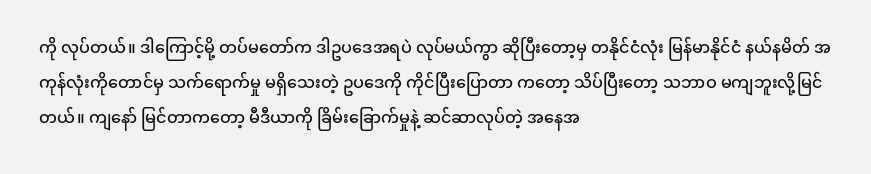ကို လုပ်တယ်။ ဒါကြောင့်မို့ တပ်မတော်က ဒါဥပဒေအရပဲ လုပ်မယ်ကွာ ဆိုပြီးတော့မှ တနိုင်ငံလုံး မြန်မာနိုင်ငံ နယ်နမိတ် အကုန်လုံးကိုတောင်မှ သက်ရောက်မှု မရှိသေးတဲ့ ဥပဒေကို ကိုင်ပြီးပြောတာ ကတော့ သိပ်ပြီးတော့ သဘာဝ မကျဘူးလို့မြင်တယ်။ ကျနော် မြင်တာကတော့ မီဒီယာကို ခြိမ်းခြောက်မှုနဲ့ ဆင်ဆာလုပ်တဲ့ အနေအ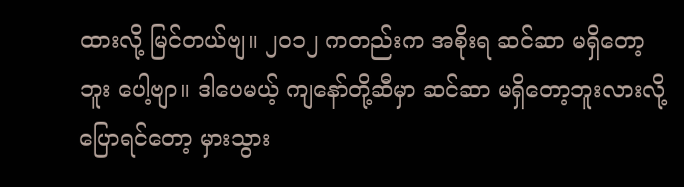ထားလို့ မြင်တယ်ဗျ။ ၂၀၁၂ ကတည်းက အစိုးရ ဆင်ဆာ မရှိတော့ဘူး ပေါ့ဗျာ။ ဒါပေမယ့် ကျနော်တို့ဆီမှာ ဆင်ဆာ မရှိတော့ဘူးလားလို့ ပြောရင်တော့ မှားသွား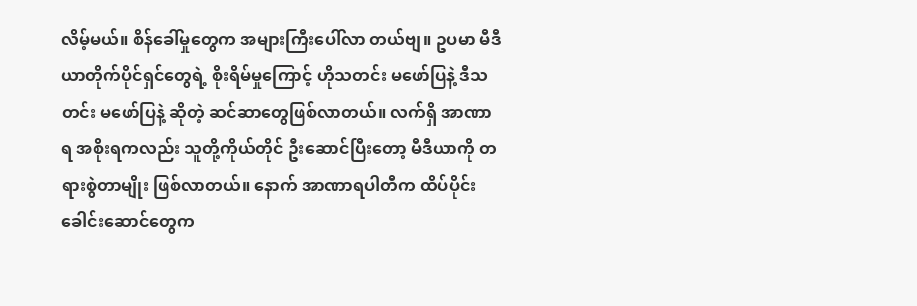လိမ့်မယ်။ စိန်ခေါ်မှုတွေက အများကြီးပေါ်လာ တယ်ဗျ။ ဥပမာ မီဒီယာတိုက်ပိုင်ရှင်တွေရဲ့ စိုးရိမ်မှုကြောင့် ဟိုသတင်း မဖော်ပြနဲ့ ဒီသတင်း မဖော်ပြနဲ့ ဆိုတဲ့ ဆင်ဆာတွေဖြစ်လာတယ်။ လက်ရှိ အာဏာရ အစိုးရကလည်း သူတို့ကိုယ်တိုင် ဦးဆောင်ပြီးတော့ မီဒီယာကို တရားစွဲတာမျိုး ဖြစ်လာတယ်။ နောက် အာဏာရပါတီက ထိပ်ပိုင်းခေါင်းဆောင်တွေက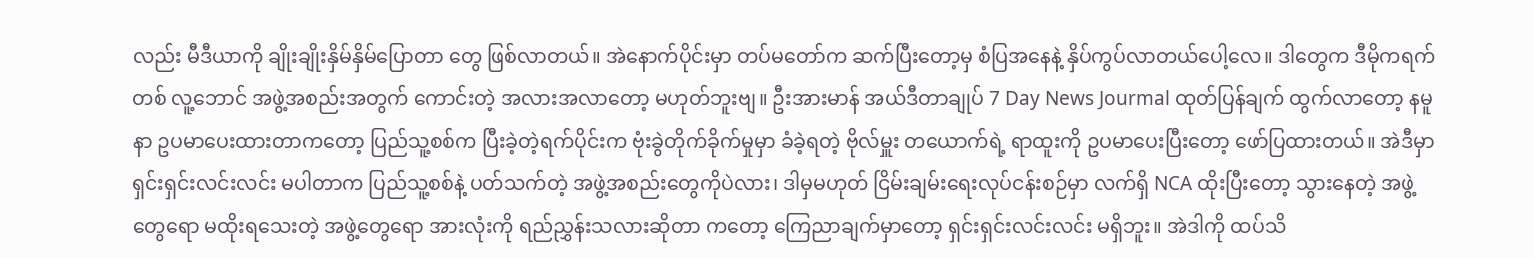လည်း မီဒီယာကို ချိုးချိုးနှိမ်နှိမ်ပြောတာ တွေ ဖြစ်လာတယ်။ အဲနောက်ပိုင်းမှာ တပ်မတော်က ဆက်ပြီးတော့မှ စံပြအနေနဲ့ နှိပ်ကွပ်လာတယ်ပေါ့လေ။ ဒါတွေက ဒီမိုကရက်တစ် လူ့ဘောင် အဖွဲ့အစည်းအတွက် ကောင်းတဲ့ အလားအလာတော့ မဟုတ်ဘူးဗျ။ ဦးအားမာန် အယ်ဒီတာချုပ် 7 Day News Jourmal ထုတ်ပြန်ချက် ထွက်လာတော့ နမူနာ ဥပမာပေးထားတာကတော့ ပြည်သူ့စစ်က ပြီးခဲ့တဲ့ရက်ပိုင်းက ဗုံးခွဲတိုက်ခိုက်မှုမှာ ခံခဲ့ရတဲ့ ဗိုလ်မှူး တယောက်ရဲ့ ရာထူးကို ဥပမာပေးပြီးတော့ ဖော်ပြထားတယ်။ အဲဒီမှာ ရှင်းရှင်းလင်းလင်း မပါတာက ပြည်သူ့စစ်နဲ့ ပတ်သက်တဲ့ အဖွဲ့အစည်းတွေကိုပဲလား၊ ဒါမှမဟုတ် ငြိမ်းချမ်းရေးလုပ်ငန်းစဉ်မှာ လက်ရှိ NCA ထိုးပြီးတော့ သွားနေတဲ့ အဖွဲ့တွေရော မထိုးရသေးတဲ့ အဖွဲ့တွေရော အားလုံးကို ရည်ညွှန်းသလားဆိုတာ ကတော့ ကြေညာချက်မှာတော့ ရှင်းရှင်းလင်းလင်း မရှိဘူး။ အဲဒါကို ထပ်သိ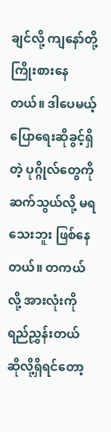ချင်လို့ ကျနော်တို့ ကြိုးစားနေတယ်။ ဒါပေမယ့် ပြောရေးဆိုခွင့်ရှိတဲ့ ပုဂ္ဂိုလ်တွေကို ဆက်သွယ်လို့ မရသေးဘူး ဖြစ်နေတယ်။ တကယ်လို့ အားလုံးကို ရည်ညွှန်းတယ် ဆိုလို့ရှိရင်တော့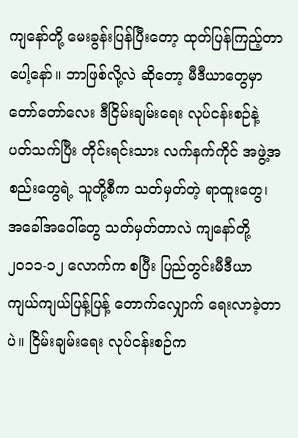ကျနော်တို့ မေးခွန်းပြန်ပြီးတော့ ထုတ်ပြန်ကြည့်တာ ပေါ့နော်။ ဘာဖြစ်လို့လဲ ဆိုတော့ မီဒီယာတွေမှာ တော်တော်လေး ဒီငြိမ်းချမ်းရေး လုပ်ငန်းစဉ်နဲ့ ပတ်သက်ပြီး တိုင်းရင်းသား လက်နက်ကိုင် အဖွဲ့အစည်းတွေရဲ့ သူတို့စီက သတ်မှတ်တဲ့ ရာထူးတွေ၊ အခေါ်အဝေါ်တွေ သတ်မှတ်တာလဲ ကျနော်တို့ ၂၀၁၁-၁၂ လောက်က စပြီး ပြည်တွင်းမီဒီယာ ကျယ်ကျယ်ပြန့်ပြန့် တောက်လျှောက် ရေးလာခဲ့တာပဲ။ ငြိမ်းချမ်းရေး လုပ်ငန်းစဉ်က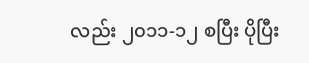လည်း ၂၀၁၁-၁၂ စပြီး ပိုပြီး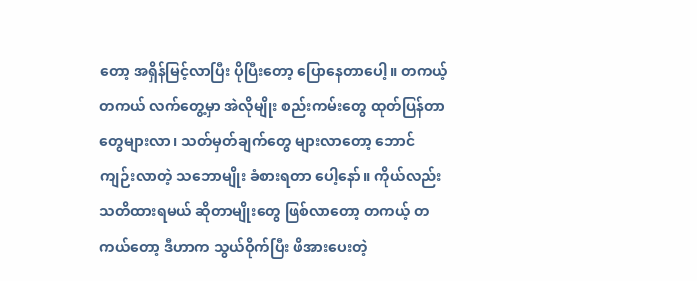တော့ အရှိန်မြင့်လာပြီး ပိုပြီးတော့ ပြောနေတာပေါ့။ တကယ့် တကယ် လက်တွေ့မှာ အဲလိုမျိုး စည်းကမ်းတွေ ထုတ်ပြန်တာတွေများလာ၊ သတ်မှတ်ချက်တွေ များလာတော့ ဘောင်ကျဉ်းလာတဲ့ သဘောမျိုး ခံစားရတာ ပေါ့နော်။ ကိုယ်လည်း သတိထားရမယ် ဆိုတာမျိုးတွေ ဖြစ်လာတော့ တကယ့် တကယ်တော့ ဒီဟာက သွယ်ဝိုက်ပြီး ဖိအားပေးတဲ့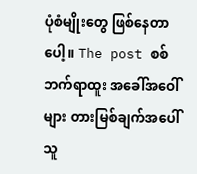ပုံစံမျိုးတွေ ဖြစ်နေတာပေါ့။ The post စစ်ဘက်ရာထူး အခေါ်အဝေါ်များ တားမြစ်ချက်အပေါ် သူ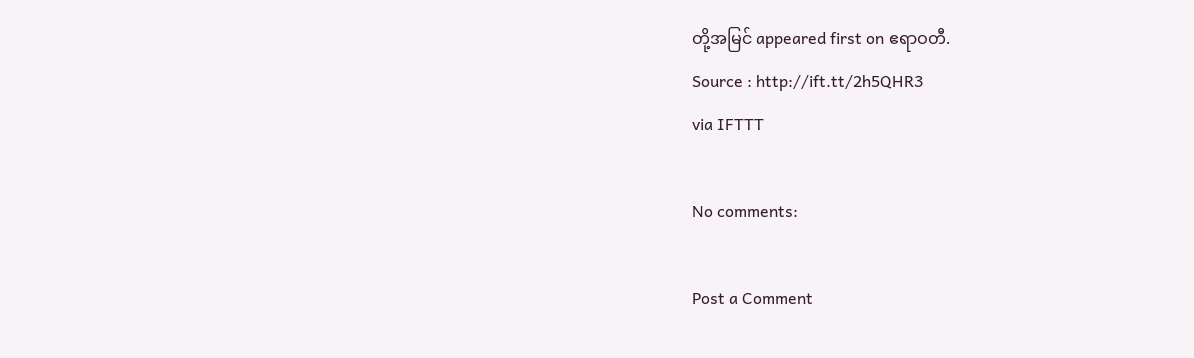တို့အမြင် appeared first on ဧရာဝတီ.
Source : http://ift.tt/2h5QHR3
via IFTTT

No comments:

Post a Comment